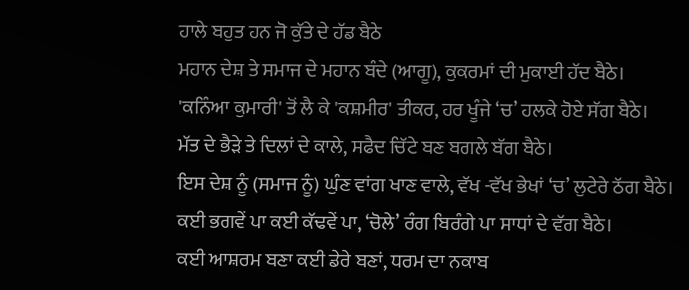ਹਾਲੇ ਬਹੁਤ ਹਨ ਜੋ ਕੁੱਤੇ ਦੇ ਹੱਡ ਬੈਠੇ
ਮਹਾਨ ਦੇਸ਼ ਤੇ ਸਮਾਜ ਦੇ ਮਹਾਨ ਬੰਦੇ (ਆਗੂ), ਕੁਕਰਮਾਂ ਦੀ ਮੁਕਾਈ ਹੱਦ ਬੈਠੇ।
'ਕਨਿੰਆ ਕੁਮਾਰੀ' ਤੋਂ ਲੈ ਕੇ 'ਕਸ਼ਮੀਰ' ਤੀਕਰ, ਹਰ ਖੂੰਜੇ ‘ਚ’ ਹਲਕੇ ਹੋਏ ਸੱਗ ਬੈਠੇ।
ਮੱਤ ਦੇ ਭੈੜੇ ਤੇ ਦਿਲਾਂ ਦੇ ਕਾਲੇ, ਸਫੈਦ ਚਿੱਟੇ ਬਣ ਬਗਲੇ ਬੱਗ ਬੈਠੇ।
ਇਸ ਦੇਸ਼ ਨੂੰ (ਸਮਾਜ ਨੂੰ) ਘੁੰਣ ਵਾਂਗ ਖਾਣ ਵਾਲੇ, ਵੱਖ -ਵੱਖ ਭੇਖਾਂ ‘ਚ’ ਲੁਟੇਰੇ ਠੱਗ ਬੈਠੇ।
ਕਈ ਭਗਵੇਂ ਪਾ ਕਈ ਕੱਢਵੇਂ ਪਾ, ‘ਚੋਲੇ’ ਰੰਗ ਬਿਰੰਗੇ ਪਾ ਸਾਧਾਂ ਦੇ ਵੱਗ ਬੈਠੇ।
ਕਈ ਆਸ਼ਰਮ ਬਣਾ ਕਈ ਡੇਰੇ ਬਣਾਂ, ਧਰਮ ਦਾ ਨਕਾਬ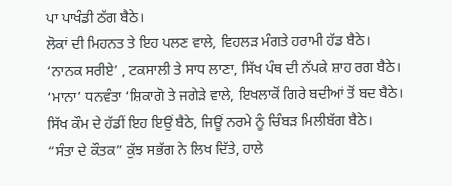ਪਾ ਪਾਖੰਡੀ ਠੱਗ ਬੈਠੇ।
ਲੋਕਾਂ ਦੀ ਮਿਹਨਤ ਤੇ ਇਹ ਪਲਣ ਵਾਲੇ, ਵਿਹਲੜ ਮੰਗਤੇ ਹਰਾਮੀ ਹੱਡ ਬੈਠੇ।
‘ਨਾਨਕ ਸਰੀਏ’ , ਟਕਸਾਲੀ ਤੇ ਸਾਧ ਲਾਣਾ, ਸਿੱਖ ਪੰਥ ਦੀ ਨੱਪਕੇ ਸ਼ਾਹ ਰਗ ਬੈਠੇ।
‘ਮਾਨਾ’ ਧਨਵੰਤਾ ‘ਸ਼ਿਕਾਗੋ ਤੇ ਜਗੇੜੇ ਵਾਲੇ, ਇਖਲਾਕੋਂ ਗਿਰੇ ਬਦੀਆਂ ਤੋਂ ਬਦ ਬੈਠੇ।
ਸਿੱਖ ਕੌਮ ਦੇ ਹੱਡੀਂ ਇਹ ਇਉਂ ਬੈਠੇ, ਜਿਊਂ ਨਰਮੇ ਨੂੰ ਚਿੰਬੜ ਮਿਲੀਬੱਗ ਬੈਠੇ।
“ਸੰਤਾ ਦੇ ਕੌਤਕ” ਕੁੱਝ ਸਭੱਗ ਨੇ ਲਿਖ ਦਿੱਤੇ, ਹਾਲੇ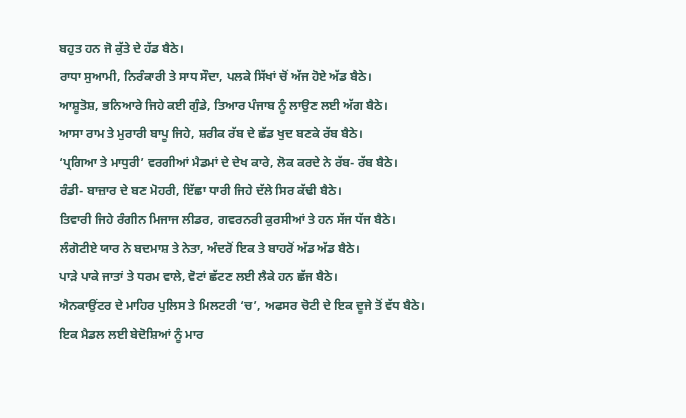ਬਹੁਤ ਹਨ ਜੋ ਕੁੱਤੇ ਦੇ ਹੱਡ ਬੈਠੇ।
ਰਾਧਾ ਸੁਆਮੀ, ਨਿਰੰਕਾਰੀ ਤੇ ਸਾਧ ਸੌਦਾ, ਪਲਕੇ ਸਿੱਖਾਂ ਚੋਂ ਅੱਜ ਹੋਏ ਅੱਡ ਬੈਠੇ।
ਆਸ਼ੂਤੋਸ਼, ਭਨਿਆਰੇ ਜਿਹੇ ਕਈ ਗੁੰਡੇ, ਤਿਆਰ ਪੰਜਾਬ ਨੂੰ ਲਾਉਣ ਲਈ ਅੱਗ ਬੈਠੇ।
ਆਸਾ ਰਾਮ ਤੇ ਮੁਰਾਰੀ ਬਾਪੂ ਜਿਹੇ, ਸ਼ਰੀਕ ਰੱਬ ਦੇ ਛੱਡ ਖੁਦ ਬਣਕੇ ਰੱਬ ਬੈਠੇ।
‘ਪ੍ਰਗਿਆ ਤੇ ਮਾਧੁਰੀ’ ਵਰਗੀਆਂ ਮੈਡਮਾਂ ਦੇ ਦੇਖ ਕਾਰੇ, ਲੋਕ ਕਰਦੇ ਨੇ ਰੱਬ- ਰੱਬ ਬੈਠੇ।
ਰੰਡੀ- ਬਾਜ਼ਾਰ ਦੇ ਬਣ ਮੋਹਰੀ, ਇੱਛਾ ਧਾਰੀ ਜਿਹੇ ਦੱਲੇ ਸਿਰ ਕੱਢੀ ਬੈਠੇ।
ਤਿਵਾਰੀ ਜਿਹੇ ਰੰਗੀਨ ਮਿਜਾਜ ਲੀਡਰ, ਗਵਰਨਰੀ ਕੁਰਸੀਆਂ ਤੇ ਹਨ ਸੱਜ ਧੱਜ ਬੈਠੇ।
ਲੰਗੋਟੀਏ ਯਾਰ ਨੇ ਬਦਮਾਸ਼ ਤੇ ਨੇਤਾ, ਅੰਦਰੋਂ ਇਕ ਤੇ ਬਾਹਰੋਂ ਅੱਡ ਅੱਡ ਬੈਠੇ।
ਪਾੜੇ ਪਾਕੇ ਜਾਤਾਂ ਤੇ ਧਰਮ ਵਾਲੇ, ਵੋਟਾਂ ਛੱਟਣ ਲਈ ਲੈਕੇ ਹਨ ਛੱਜ ਬੈਠੇ।
ਐਨਕਾਉਂਟਰ ਦੇ ਮਾਹਿਰ ਪੁਲਿਸ ਤੇ ਮਿਲਟਰੀ ‘ਚ’, ਅਫਸਰ ਚੋਟੀ ਦੇ ਇਕ ਦੂਜੇ ਤੋਂ ਵੱਧ ਬੈਠੇ।
ਇਕ ਮੈਡਲ ਲਈ ਬੇਦੋਸ਼ਿਆਂ ਨੂੰ ਮਾਰ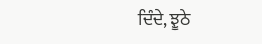ਦਿੰਦੇ, ਝੂਠੇ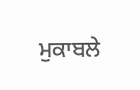ਮੁਕਾਬਲੇ